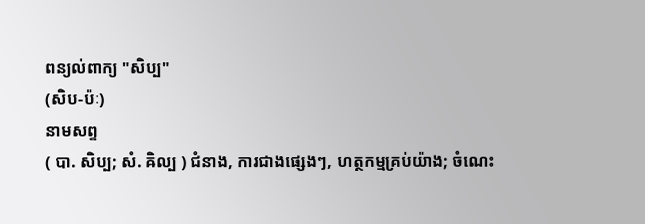ពន្យល់ពាក្យ "សិប្ប"
(សិប-ប៉ៈ)
នាមសព្ទ
( បា. សិប្ប; សំ. ឝិល្ប ) ជំនាង, ការជាងផ្សេងៗ, ហត្ថកម្មគ្រប់យ៉ាង; ចំណេះ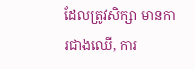ដែលត្រូវសិក្សា មានការជាងឈើ, ការ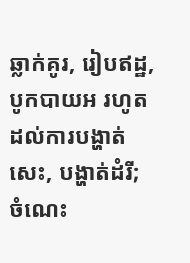ឆ្លាក់គូរ, រៀបឥដ្ឋ, បូកបាយអ រហូត
ដល់ការបង្ហាត់សេះ, បង្ហាត់ដំរី; ចំណេះ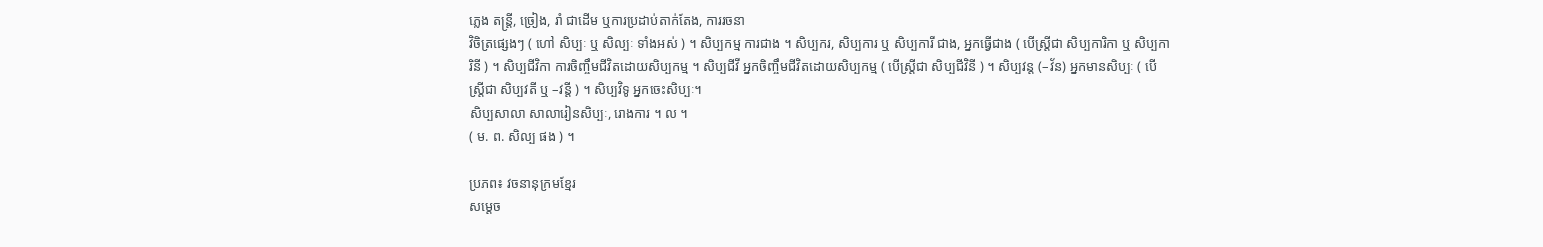ភ្លេង តន្ត្រី, ច្រៀង, រាំ ជាដើម ឬការប្រដាប់តាក់តែង, ការរចនា
វិចិត្រផ្សេងៗ ( ហៅ សិប្បៈ ឬ សិល្បៈ ទាំងអស់ ) ។ សិប្បកម្ម ការជាង ។ សិប្បករ, សិប្បការ ឬ សិប្បការី ជាង, អ្នកធ្វើជាង ( បើស្ត្រីជា សិប្បការិកា ឬ សិប្បកា
រិនី ) ។ សិប្បជីវិកា ការចិញ្ចឹមជីវិតដោយសិប្បកម្ម ។ សិប្បជីវី អ្នកចិញ្ចឹមជីវិតដោយសិប្បកម្ម ( បើស្រ្តីជា សិប្បជីវិនី ) ។ សិប្បវន្ត (–វ័ន) អ្នកមានសិប្បៈ ( បើ
ស្រ្តីជា សិប្បវតី ឬ –វន្តី ) ។ សិប្បវិទូ អ្នកចេះសិប្បៈ។
សិប្បសាលា សាលារៀនសិប្បៈ, រោងការ ។ ល ។
( ម. ព. សិល្ប ផង ) ។

ប្រភព៖ វចនានុក្រមខ្មែរ
សម្ដេច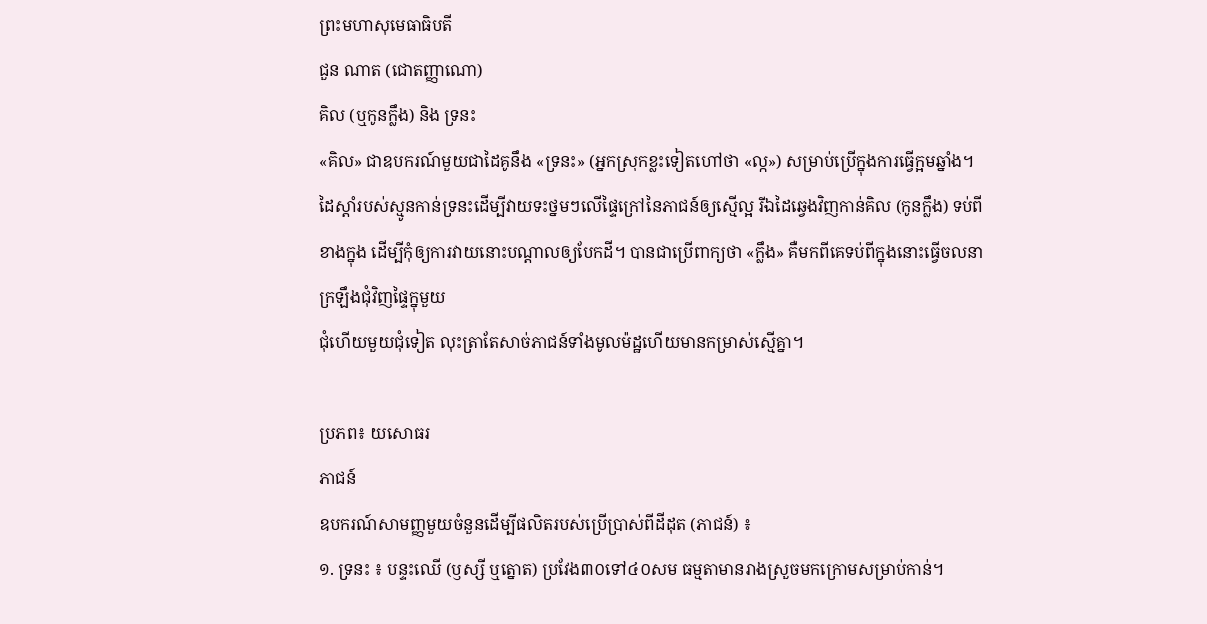ព្រះមហាសុមេធាធិបតី
ជួន ណាត (ជោតញ្ញាណោ)
គិល (ឬកូនក្លឹង) និង ទ្រនះ
«គិល» ជាឧបករណ៍មួយជាដៃគូនឹង «ទ្រនះ» (អ្នកស្រុកខ្លះទៀតហៅថា «ល្ក») សម្រាប់ប្រើក្នុងការធ្វើក្អមឆ្នាំង។ ដៃស្ដាំរបស់ស្មូនកាន់ទ្រនះដើម្បីវាយទះថ្នមៗលើផ្ទៃក្រៅនៃភាជន៍ឲ្យស្មើល្អ រីឯដៃឆ្វេងវិញកាន់គិល (កូនក្លឹង) ទប់ពីខាងក្នុង ដើម្បីកុំឲ្យការវាយនោះបណ្តាលឲ្យបែកដី។ បានជាប្រើពាក្យថា «ក្លឹង» គឺមកពីគេទប់ពីក្នុងនោះធ្វើចលនាក្រឡឹងជុំវិញផ្ទៃក្នុមួយ
ជុំហើយមួយជុំទៀត លុះត្រាតែសាច់ភាជន៍ទាំងមូលម៉ដ្ឋហើយមានកម្រាស់ស្មើគ្នា។

ប្រភព៖ យសោធរ
ភាជន៍
ឧបករណ៍សាមញ្ញមួយចំនួនដើម្បីផលិតរបស់ប្រើប្រាស់ពីដីដុត (ភាជន៍) ៖
១. ទ្រនះ ៖ បន្ទះឈើ (ឫស្សី ឬត្នោត) ប្រវែង៣០ទៅ៤០សម ធម្មតាមានរាងស្រួចមកក្រោមសម្រាប់កាន់។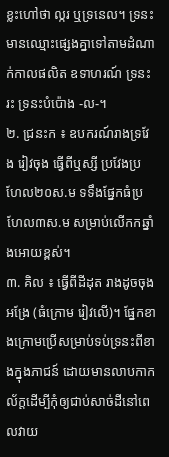ខ្លះហៅថា ល្ករ ឬទ្រនេល។ ទ្រនះមានឈ្មោះផ្សេងគ្នាទៅតាមដំណាក់កាលផលិត ឧទាហរណ៍ ទ្រនះរះ ទ្រនះបំប៉ោង -ល-។
២. ជ្រនះក ៖ ឧបករណ៍រាងទ្រវែង រៀវចុង ធ្វើពីឬស្សី ប្រវែងប្រហែល២០ស.ម ទទឹងផ្នែកធំប្រហែល៣ស.ម សម្រាប់លើកកឆ្នាំងអោយខ្ពស់។
៣. គិល ៖ ធ្វើពីដីដុត រាងដូចចុងអង្រែ (ធំក្រោម រៀវលើ)។ ផ្នែកខាងក្រោមប្រើសម្រាប់ទប់ទ្រនះពីខាងក្នុងភាជន៍ ដោយមានលាបកាកល័ក្ដដើម្បីកុំឲ្យជាប់សាច់ដីនៅពេលវាយ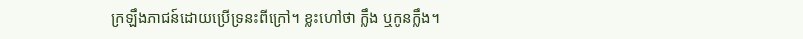ក្រឡឹងភាជន៍ដោយប្រើទ្រនះពីក្រៅ។ ខ្លះហៅថា ក្លឹង ឬកូនក្លឹង។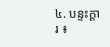៤. បន្ទះក្ដារ ៖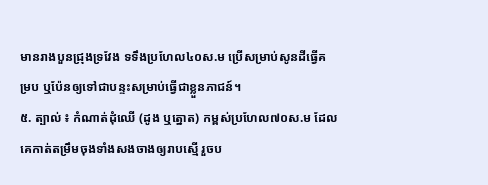មានរាងបួនជ្រុងទ្រវែង ទទឹងប្រហែល៤០ស.ម ប្រើសម្រាប់សូនដីធ្វើគម្រប ឬប៉ែនឲ្យទៅជាបន្ទះសម្រាប់ធ្វើជាខ្លួនភាជន៍។
៥. ត្បាល់ ៖ កំណាត់ដុំឈើ (ដូង ឬត្នោត) កម្ពស់ប្រហែល៧០ស.ម ដែលគេកាត់តម្រឹមចុងទាំងសងចាងឲ្យរាបស្មើ រួចប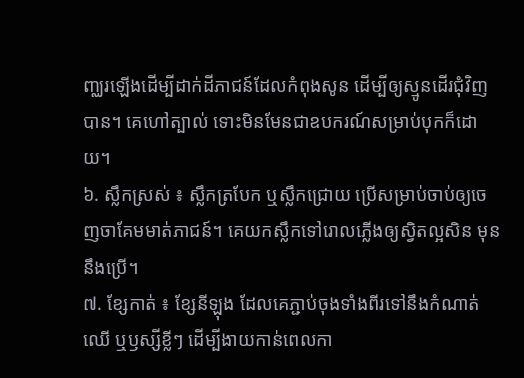ញ្ឈរឡើងដើម្បីដាក់ដីភាជន៍ដែលកំពុងសូន ដើម្បីឲ្យស្មូនដើរជុំវិញបាន។ គេហៅត្បាល់ ទោះមិនមែនជាឧបករណ៍សម្រាប់បុកក៏ដោយ។
៦. ស្លឹកស្រស់ ៖ ស្លឹកត្របែក ឬស្លឹកជ្រោយ ប្រើសម្រាប់ចាប់ឲ្យចេញចាគែមមាត់ភាជន៍។ គេយកស្លឹកទៅរោលភ្លើងឲ្យស្វិតល្អសិន មុននឹងប្រើ។
៧. ខ្សែកាត់ ៖ ខ្សែនីឡុង ដែលគេភ្ជាប់ចុងទាំងពីរទៅនឹងកំណាត់ឈើ ឬឫស្សីខ្លីៗ ដើម្បីងាយកាន់ពេលកា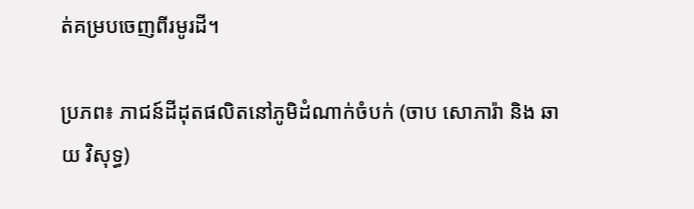ត់គម្របចេញពីរមូរដី។

ប្រភព៖ ភាជន៍ដីដុតផលិតនៅភូមិដំណាក់ចំបក់ (ចាប សោភារ៉ា និង ឆាយ វិសុទ្ធ)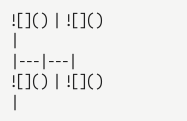![]() | ![]() |
|---|---|
![]() | ![]() |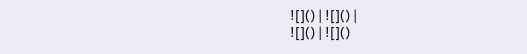![]() | ![]() |
![]() | ![]()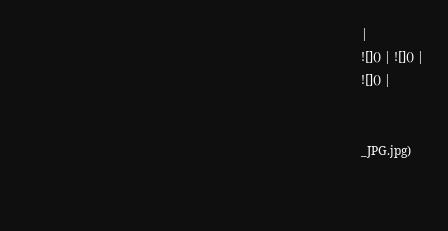|
![]() | ![]() |
![]() |


_JPG.jpg)